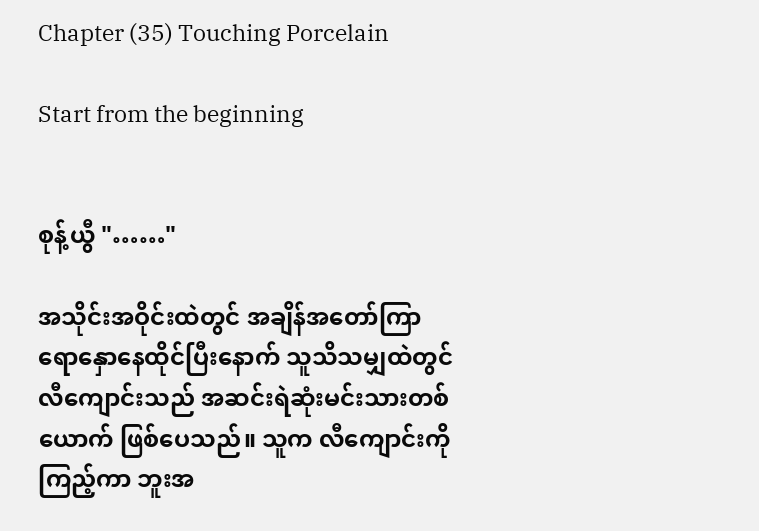Chapter (35) Touching Porcelain

Start from the beginning


စုန့်ယွီ "……"

အသိုင်းအဝိုင်းထဲတွင် အချိန်အတော်ကြာ ရောနှောနေထိုင်ပြီးနောက် သူသိသမျှထဲတွင် လီကျောင်းသည် အဆင်းရဲဆုံးမင်းသားတစ်ယောက် ဖြစ်ပေသည်။ သူက လီကျောင်းကိုကြည့်ကာ ဘူးအ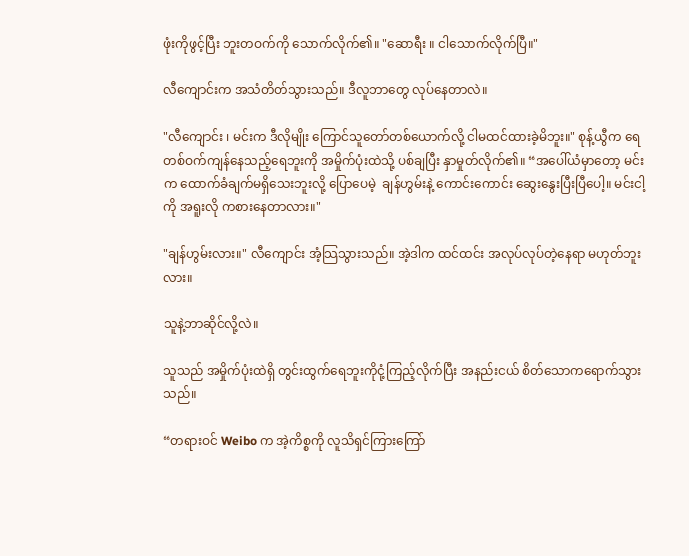ဖုံးကိုဖွင့်ပြီး ဘူးတဝက်ကို သောက်လိုက်၏။ "ဆောရီး ။ ငါသောက်လိုက်ပြီ။"

လီကျောင်းက အသံတိတ်သွားသည်။ ဒီလူဘာတွေ လုပ်နေတာလဲ။

"လီကျောင်း ၊ မင်းက ဒီလိုမျိုး ကြောင်သူတော်တစ်ယောက်လို့ ငါမထင်ထားခဲ့မိဘူး။" စုန့်ယွီက ရေတစ်ဝက်ကျန်နေသည့်ရေဘူးကို အမှိုက်ပုံးထဲသို့ ပစ်ချပြီး နှာမှုတ်လိုက်၏။ “အပေါ်ယံမှာတော့ မင်းက ထောက်ခံချက်မရှိသေးဘူးလို့ ပြောပေမဲ့  ချန်ဟွမ်းနဲ့ ကောင်းကောင်း ဆွေးနွေးပြီးပြီပေါ့။ မင်းငါ့ကို အရူးလို ကစားနေတာလား။"

"ချန်ဟွမ်းလား။" လီကျောင်း အံ့သြသွားသည်။ အဲ့ဒါက ထင်ထင်း အလုပ်လုပ်တဲ့နေရာ မဟုတ်ဘူးလား။

သူနဲ့ဘာဆိုင်လို့လဲ။

သူသည် အမှိုက်ပုံးထဲရှိ တွင်းထွက်ရေဘူးကိုငုံ့ကြည့်လိုက်ပြီး အနည်းငယ် စိတ်သောကရောက်သွားသည်။

“တရားဝင် Weibo က အဲ့ကိစ္စကို လူသိရှင်ကြားကြော်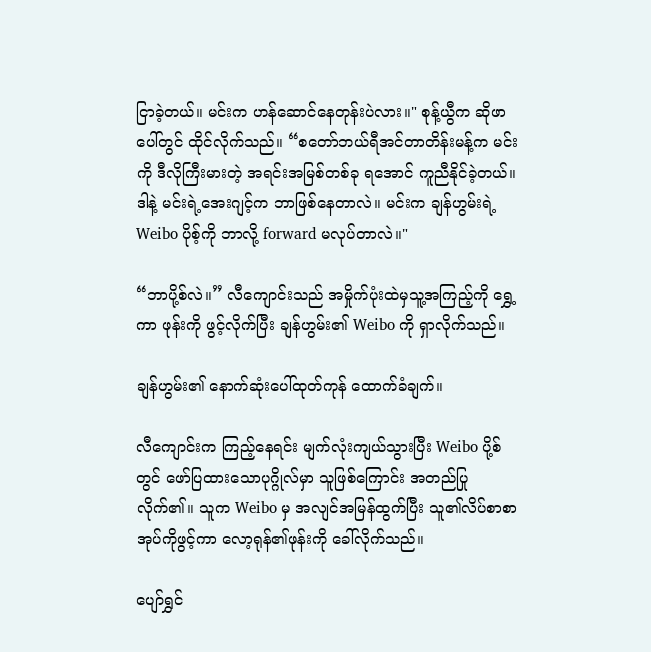ငြာခဲ့တယ်။ မင်းက ဟန်ဆောင်နေတုန်းပဲလား။" စုန့်ယွီက ဆိုဖာပေါ်တွင် ထိုင်လိုက်သည်။ “စတော်ဘယ်ရီအင်တာတိန်းမန့်က မင်းကို ဒီလိုကြီးမားတဲ့ အရင်းအမြစ်တစ်ခု ရအောင် ကူညီနိုင်ခဲ့တယ်။ ဒါနဲ့ မင်းရဲ့အေးဂျင့်က ဘာဖြစ်နေတာလဲ။ မင်းက ချန်ဟွမ်းရဲ့ Weibo ပိုစ့်ကို ဘာလို့ forward မလုပ်တာလဲ။"

“ဘာပို့စ်လဲ။” လီကျောင်းသည် အမှိုက်ပုံးထဲမှသူ့အကြည့်ကို ရွှေ့ကာ ဖုန်းကို ဖွင့်လိုက်ပြီး ချန်ဟွမ်း၏ Weibo ကို ရှာလိုက်သည်။

ချန်ဟွမ်း၏ နောက်ဆုံးပေါ်ထုတ်ကုန် ထောက်ခံချက်။

လီကျောင်းက ကြည့်နေရင်း မျက်လုံးကျယ်သွားပြီး Weibo ပို့စ်တွင် ဖော်ပြထားသောပုဂ္ဂိုလ်မှာ သူဖြစ်ကြောင်း အတည်ပြုလိုက်၏။ သူက Weibo မှ အလျင်အမြန်ထွက်ပြီး သူ၏လိပ်စာစာအုပ်ကိုဖွင့်ကာ လော့ရုန်၏ဖုန်းကို ခေါ်လိုက်သည်။

ပျော်ရွှင်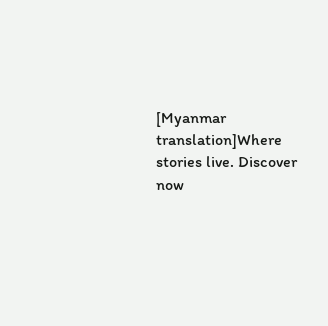[Myanmar translation]Where stories live. Discover now